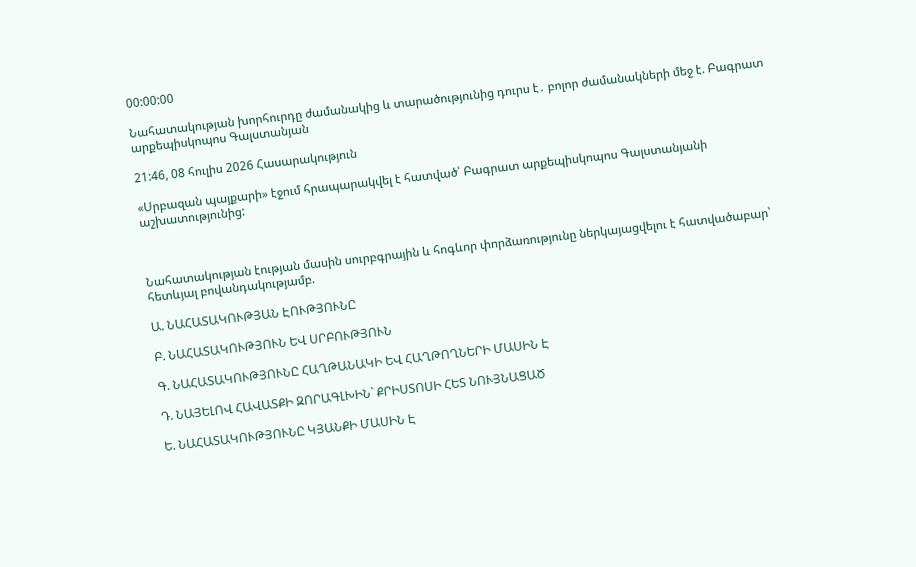00:00:00

Նահատակության խորհուրդը ժամանակից և տարածությունից դուրս է․ բոլոր ժամանակների մեջ է. Բագրատ արքեպիսկոպոս Գալստանյան

21:46, 08 հուլիս 2026 Հասարակություն

«Սրբազան պայքարի» էջում հրապարակվել է հատված՝ Բագրատ արքեպիսկոպոս Գալստանյանի աշխատությունից:



Նահատակության էության մասին սուրբգրային և հոգևոր փորձառությունը ներկայացվելու է հատվածաբար՝ հետևյալ բովանդակությամբ.

Ա. ՆԱՀԱՏԱԿՈՒԹՅԱՆ ԷՈՒԹՅՈՒՆԸ

Բ. ՆԱՀԱՏԱԿՈՒԹՅՈՒՆ ԵՎ ՍՐԲՈՒԹՅՈՒՆ

Գ. ՆԱՀԱՏԱԿՈՒԹՅՈՒՆԸ ՀԱՂԹԱՆԱԿԻ ԵՎ ՀԱՂԹՈՂՆԵՐԻ ՄԱՍԻՆ Է

Դ. ՆԱՅԵԼՈՎ ՀԱՎԱՏՔԻ ԶՈՐԱԳԼԽԻՆ` ՔՐԻՍՏՈՍԻ ՀԵՏ ՆՈՒՅՆԱՑԱԾ

Ե. ՆԱՀԱՏԱԿՈՒԹՅՈՒՆԸ ԿՅԱՆՔԻ ՄԱՍԻՆ Է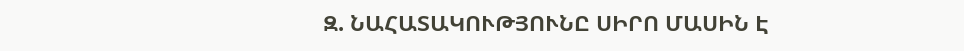Զ. ՆԱՀԱՏԱԿՈՒԹՅՈՒՆԸ ՍԻՐՈ ՄԱՍԻՆ Է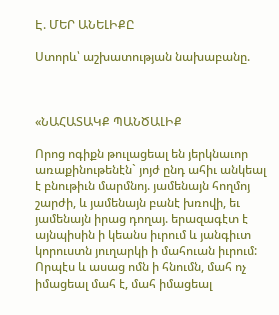Է. ՄԵՐ ԱՆԵԼԻՔԸ

Ստորև՝ աշխատության նախաբանը.



«ՆԱՀԱՏԱԿՔ ՊԱՆԾԱԼԻՔ

Որոց ոգիքն թուլացեալ են յերկնաւոր առաքինութենէն` յոյժ ընդ ահիւ անկեալ է բնութիւն մարմնոյ. յամենայն հողմոյ շարժի, և յամենայն բանէ խռովի, եւ յամենայն իրաց դողայ. երազագէտ է այնպիսին ի կեանս իւրում և յանգիւտ կորուստն յուղարկի ի մահուան իւրում: Որպէս և ասաց ոմն ի հնումն, մահ ոչ իմացեալ մահ է, մահ իմացեալ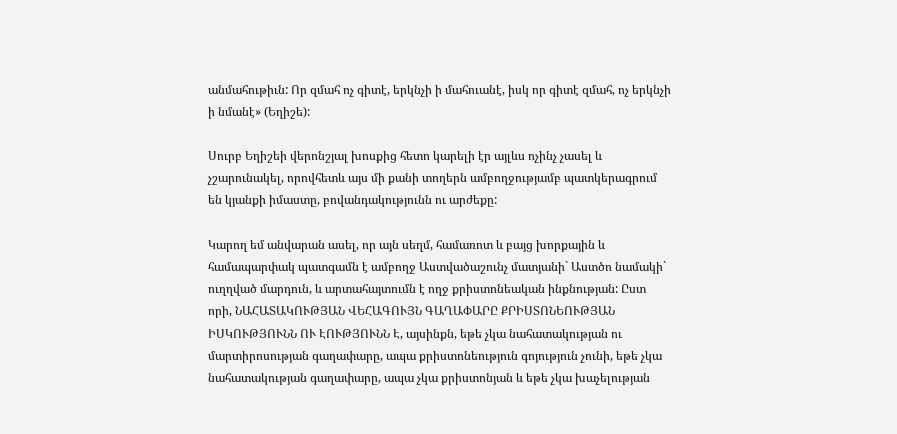անմահութիւն: Որ զմահ ոչ գիտէ, երկնչի ի մահուանէ, իսկ որ գիտէ զմահ, ոչ երկնչի ի նմանէ» (Եղիշե):

Սուրբ Եղիշեի վերոնշյալ խոսքից հետո կարելի էր այլևս ոչինչ չասել և չշարունակել, որովհետև այս մի քանի տողերն ամբողջությամբ պատկերագրում են կյանքի իմաստը, բովանդակությունն ու արժեքը:

Կարող եմ անվարան ասել, որ այն սեղմ, համառոտ և բայց խորքային և համապարփակ պատգամն է ամբողջ Աստվածաշունչ մատյանի` Աստծո նամակի` ուղղված մարդուն, և արտահայտումն է ողջ քրիստոնեական ինքնության: Ըստ որի, ՆԱՀԱՏԱԿՈՒԹՅԱՆ ՎԵՀԱԳՈՒՅՆ ԳԱՂԱՓԱՐԸ ՔՐԻՍՏՈՆԵՈՒԹՅԱՆ ԻՍԿՈՒԹՅՈՒՆՆ ՈՒ ԷՈՒԹՅՈՒՆՆ Է, այսինքն, եթե չկա նահատակության ու մարտիրոսության գաղափարը, ապա քրիստոնեություն գոյություն չունի, եթե չկա նահատակության գաղափարը, ապա չկա քրիստոնյան և եթե չկա խաչելության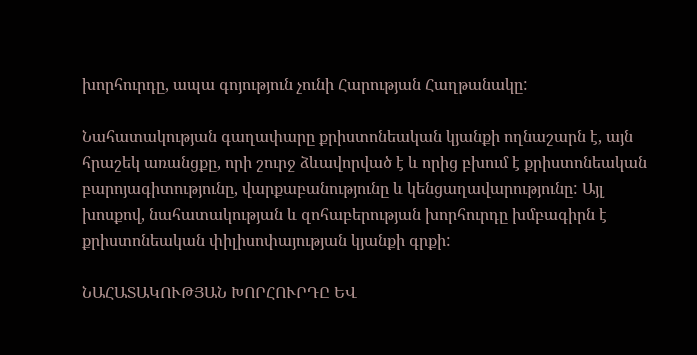խորհուրդը, ապա գոյություն չունի Հարության Հաղթանակը:

Նահատակության գաղափարը քրիստոնեական կյանքի ողնաշարն է, այն հրաշեկ առանցքը, որի շուրջ ձևավորված է և որից բխում է քրիստոնեական բարոյագիտությունը, վարքաբանությունը և կենցաղավարությունը: Այլ խոսքով, նահատակության և զոհաբերության խորհուրդը խմբագիրն է քրիստոնեական փիլիսոփայության կյանքի գրքի:

ՆԱՀԱՏԱԿՈՒԹՅԱՆ ԽՈՐՀՈՒՐԴԸ ԵՎ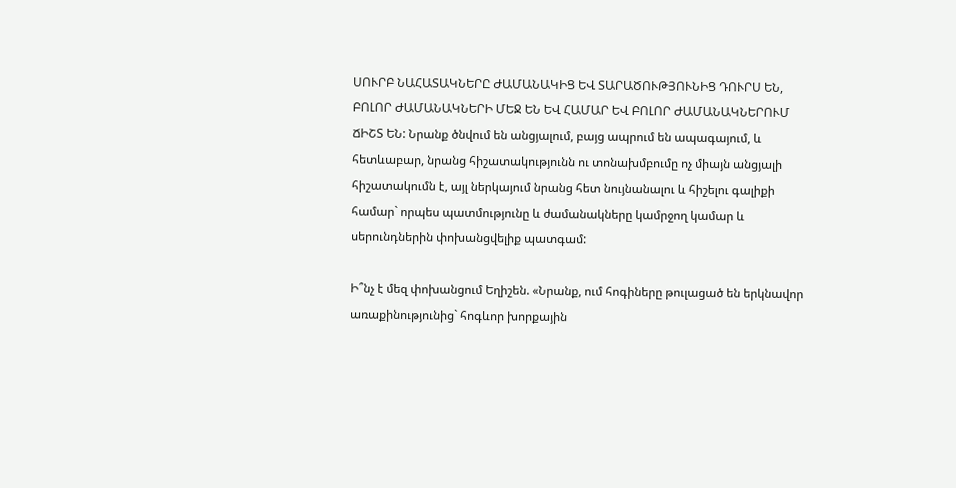ՍՈՒՐԲ ՆԱՀԱՏԱԿՆԵՐԸ ԺԱՄԱՆԱԿԻՑ ԵՎ ՏԱՐԱԾՈՒԹՅՈՒՆԻՑ ԴՈՒՐՍ ԵՆ, ԲՈԼՈՐ ԺԱՄԱՆԱԿՆԵՐԻ ՄԵՋ ԵՆ ԵՎ ՀԱՄԱՐ ԵՎ ԲՈԼՈՐ ԺԱՄԱՆԱԿՆԵՐՈՒՄ ՃԻՇՏ ԵՆ: Նրանք ծնվում են անցյալում, բայց ապրում են ապագայում, և հետևաբար, նրանց հիշատակությունն ու տոնախմբումը ոչ միայն անցյալի հիշատակումն է, այլ ներկայում նրանց հետ նույնանալու և հիշելու գալիքի համար` որպես պատմությունը և ժամանակները կամրջող կամար և սերունդներին փոխանցվելիք պատգամ:

Ի՞նչ է մեզ փոխանցում Եղիշեն. «Նրանք, ում հոգիները թուլացած են երկնավոր առաքինությունից` հոգևոր խորքային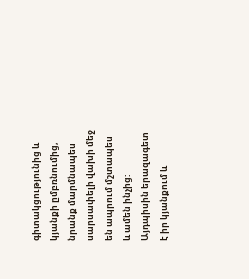գիտակցությունից և կյանքի ըմբռնումից, նրանք մարմնապես սարսափելի վախի մեջ են ապրում մշտապես և ամեն ինչից: Այդպիսին երազագետ է իր կյանքում և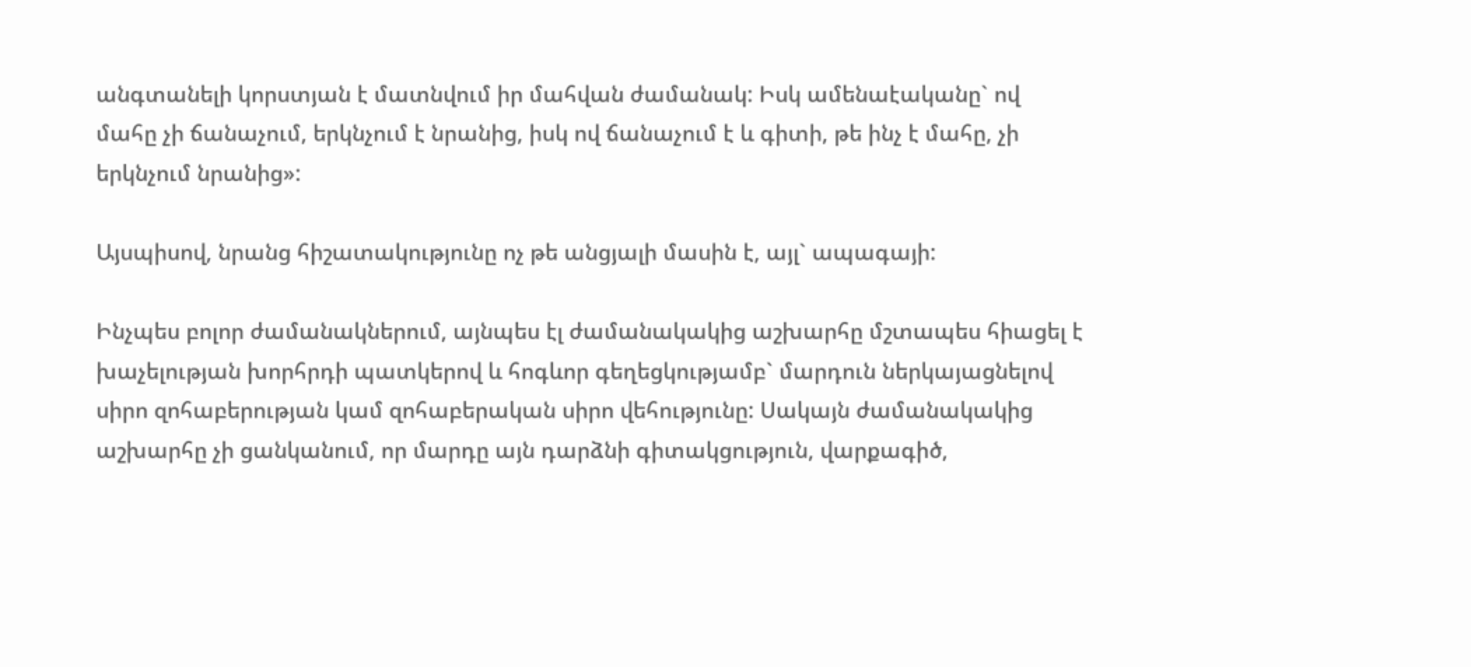անգտանելի կորստյան է մատնվում իր մահվան ժամանակ: Իսկ ամենաէականը` ով մահը չի ճանաչում, երկնչում է նրանից, իսկ ով ճանաչում է և գիտի, թե ինչ է մահը, չի երկնչում նրանից»:

Այսպիսով, նրանց հիշատակությունը ոչ թե անցյալի մասին է, այլ` ապագայի:

Ինչպես բոլոր ժամանակներում, այնպես էլ ժամանակակից աշխարհը մշտապես հիացել է խաչելության խորհրդի պատկերով և հոգևոր գեղեցկությամբ` մարդուն ներկայացնելով սիրո զոհաբերության կամ զոհաբերական սիրո վեհությունը: Սակայն ժամանակակից աշխարհը չի ցանկանում, որ մարդը այն դարձնի գիտակցություն, վարքագիծ,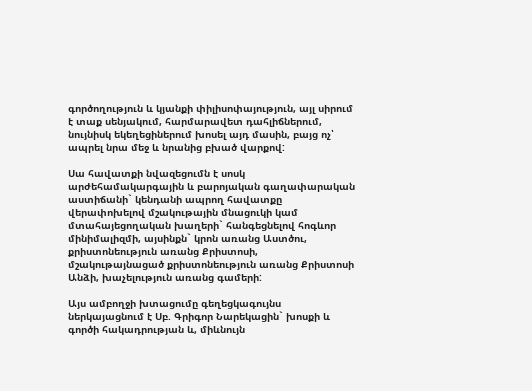գործողություն և կյանքի փիլիսոփայություն, այլ սիրում է տաք սենյակում, հարմարավետ դահլիճներում, նույնիսկ եկեղեցիներում խոսել այդ մասին, բայց ոչ՝ ապրել նրա մեջ և նրանից բխած վարքով:

Սա հավատքի նվազեցումն է սոսկ արժեհամակարգային և բարոյական գաղափարական աստիճանի` կենդանի ապրող հավատքը վերափոխելով մշակութային մնացուկի կամ մտահայեցողական խաղերի` հանգեցնելով հոգևոր մինիմալիզմի, այսինքն` կրոն առանց Աստծու, քրիստոնեություն առանց Քրիստոսի, մշակութայնացած քրիստոնեություն առանց Քրիստոսի Անձի, խաչելություն առանց գամերի:

Այս ամբողջի խտացումը գեղեցկագույնս ներկայացնում է Սբ. Գրիգոր Նարեկացին` խոսքի և գործի հակադրության և, միևնույն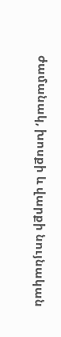ժամանակ, խոսքի և վարքի նույնական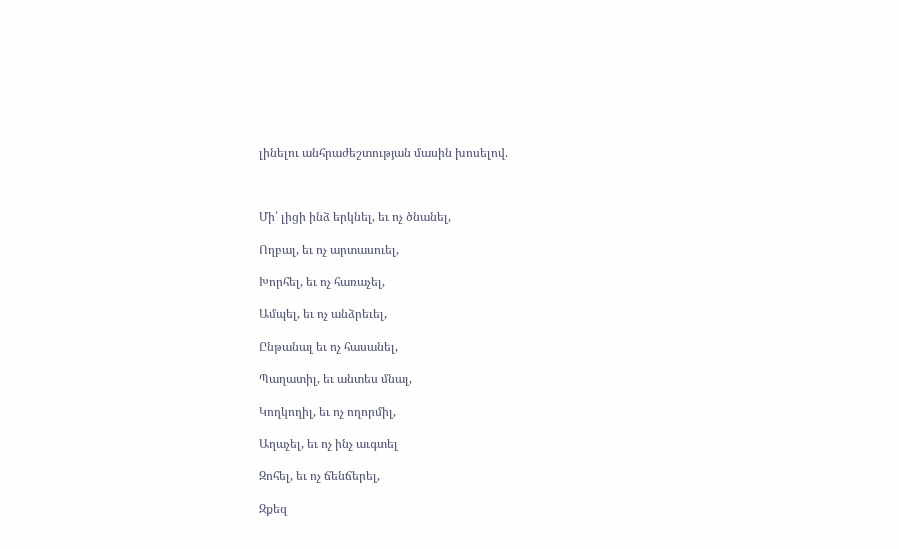լինելու անհրաժեշտության մասին խոսելով.



Մի՛ լիցի ինձ երկնել, եւ ոչ ծնանել,

Ողբալ, եւ ոչ արտասուել,

Խորհել, եւ ոչ հառաչել,

Ամպել, եւ ոչ անձրեւել,

Ընթանալ եւ ոչ հասանել,

Պաղատիլ, եւ անտես մնալ,

Կողկողիլ, եւ ոչ ողորմիլ,

Աղաչել, եւ ոչ ինչ աւգտել

Զոհել, եւ ոչ ճենճերել,

Զքեզ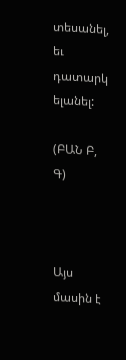տեսանել, եւ դատարկ ելանել:

(ԲԱՆ Բ, Գ)



Այս մասին է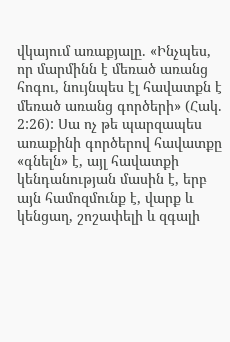վկայում առաքյալը. «Ինչպես, որ մարմինն է մեռած առանց հոգու, նույնպես էլ հավատքն է մեռած առանց գործերի» (Հակ. 2:26): Սա ոչ թե պարզապես առաքինի գործերով հավատքը «գնելն» է, այլ հավատքի կենդանության մասին է, երբ այն համոզմունք է, վարք և կենցաղ, շոշափելի և զգալի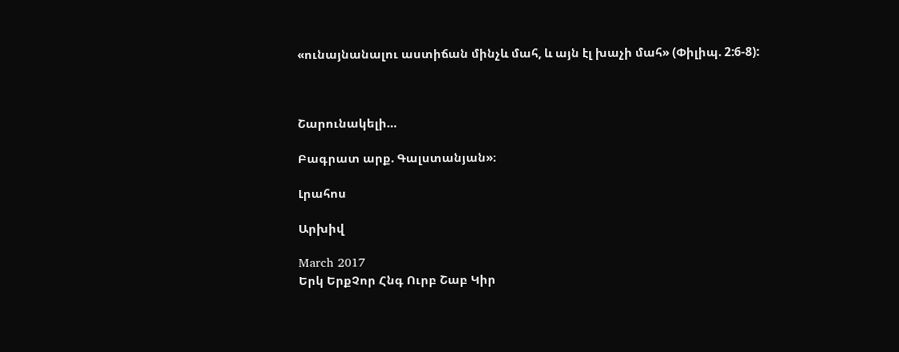«ունայնանալու աստիճան մինչև մահ, և այն էլ խաչի մահ» (Փիլիպ. 2:6-8):



Շարունակելի…

Բագրատ արք. Գալստանյան»։

Լրահոս

Արխիվ

March 2017
Երկ ԵրքՉոր Հնգ Ուրբ Շաբ Կիր